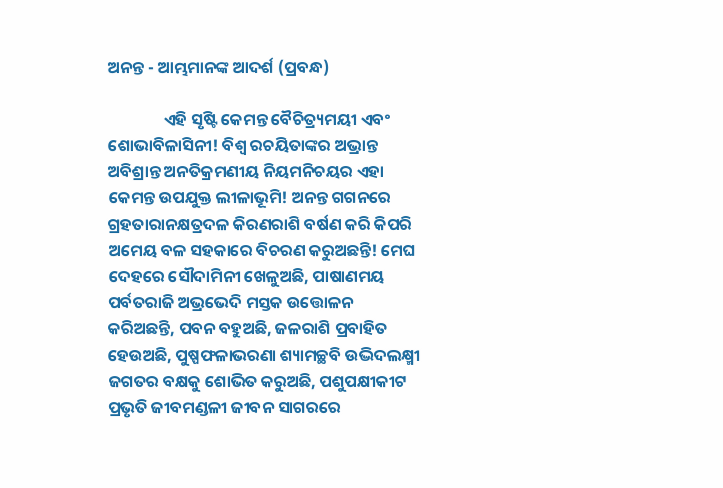ଅନନ୍ତ - ଆମ୍ଭମାନଙ୍କ ଆଦର୍ଶ (ପ୍ରବନ୍ଧ)

               ଏହି ସୃଷ୍ଟି କେମନ୍ତ ବୈଚିତ୍ର୍ୟମୟୀ ଏବଂ ଶୋଭାବିଳାସିନୀ! ବିଶ୍ୱ ରଚୟିତାଙ୍କର ଅଭ୍ରାନ୍ତ ଅବିଶ୍ରାନ୍ତ ଅନତିକ୍ରମଣୀୟ ନିୟମନିଚୟର ଏହା କେମନ୍ତ ଉପଯୁକ୍ତ ଲୀଳାଭୂମି! ଅନନ୍ତ ଗଗନରେ ଗ୍ରହତାରାନକ୍ଷତ୍ରଦଳ କିରଣରାଶି ବର୍ଷଣ କରି କିପରି ଅମେୟ ବଳ ସହକାରେ ବିଚରଣ କରୁଅଛନ୍ତି! ମେଘ ଦେହରେ ସୌଦାମିନୀ ଖେଳୁଅଛି, ପାଷାଣମୟ ପର୍ବତରାଜି ଅଭ୍ରଭେଦି ମସ୍ତକ ଉତ୍ତୋଳନ କରିଅଛନ୍ତି, ପବନ ବହୁଅଛି, ଜଳରାଶି ପ୍ରବାହିତ ହେଉଅଛି, ପୁଷ୍ପଫଳାଭରଣା ଶ୍ୟାମଚ୍ଛବି ଉଦ୍ଭିଦଲକ୍ଷ୍ମୀ ଜଗତର ବକ୍ଷକୁ ଶୋଭିତ କରୁଅଛି, ପଶୁପକ୍ଷୀକୀଟ ପ୍ରଭୃତି ଜୀବମଣ୍ଡଳୀ ଜୀବନ ସାଗରରେ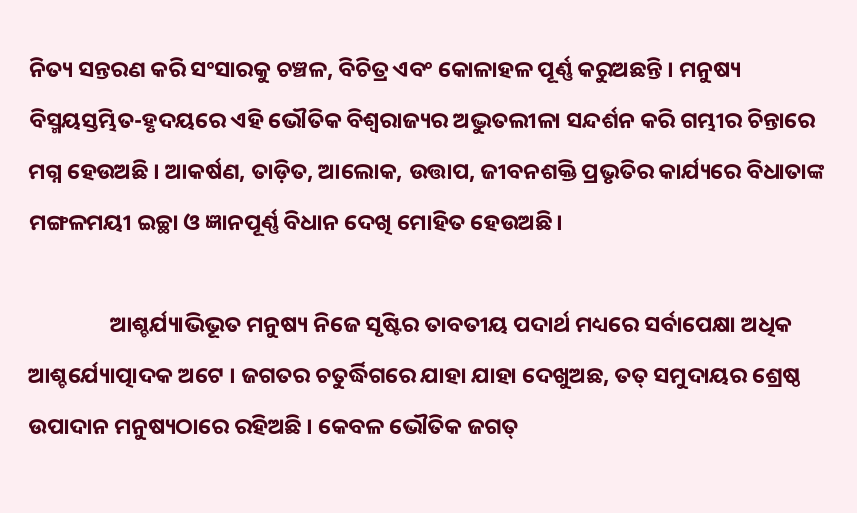ନିତ୍ୟ ସନ୍ତରଣ କରି ସଂସାରକୁ ଚଞ୍ଚଳ, ବିଚିତ୍ର ଏବଂ କୋଳାହଳ ପୂର୍ଣ୍ଣ କରୁଅଛନ୍ତି । ମନୁଷ୍ୟ ବିସ୍ମୟସ୍ତମ୍ଭିତ-ହୃଦୟରେ ଏହି ଭୌତିକ ବିଶ୍ୱରାଜ୍ୟର ଅଦ୍ଭୁତଲୀଳା ସନ୍ଦର୍ଶନ କରି ଗମ୍ଭୀର ଚିନ୍ତାରେ ମଗ୍ନ ହେଉଅଛି । ଆକର୍ଷଣ, ତାଡ଼ିତ, ଆଲୋକ, ଉତ୍ତାପ, ଜୀବନଶକ୍ତି ପ୍ରଭୃତିର କାର୍ଯ୍ୟରେ ବିଧାତାଙ୍କ ମଙ୍ଗଳମୟୀ ଇଚ୍ଛା ଓ ଜ୍ଞାନପୂର୍ଣ୍ଣ ବିଧାନ ଦେଖି ମୋହିତ ହେଉଅଛି।

                ଆଶ୍ଚର୍ଯ୍ୟାଭିଭୂତ ମନୁଷ୍ୟ ନିଜେ ସୃଷ୍ଟିର ତାବତୀୟ ପଦାର୍ଥ ମଧ୍ୟରେ ସର୍ବାପେକ୍ଷା ଅଧିକ ଆଶ୍ଚର୍ଯ୍ୟୋତ୍ପାଦକ ଅଟେ । ଜଗତର ଚତୁର୍ଦ୍ଧିଗରେ ଯାହା ଯାହା ଦେଖୁଅଛ, ତତ୍ ସମୁଦାୟର ଶ୍ରେଷ୍ଠ ଉପାଦାନ ମନୁଷ୍ୟଠାରେ ରହିଅଛି । କେବଳ ଭୌତିକ ଜଗତ୍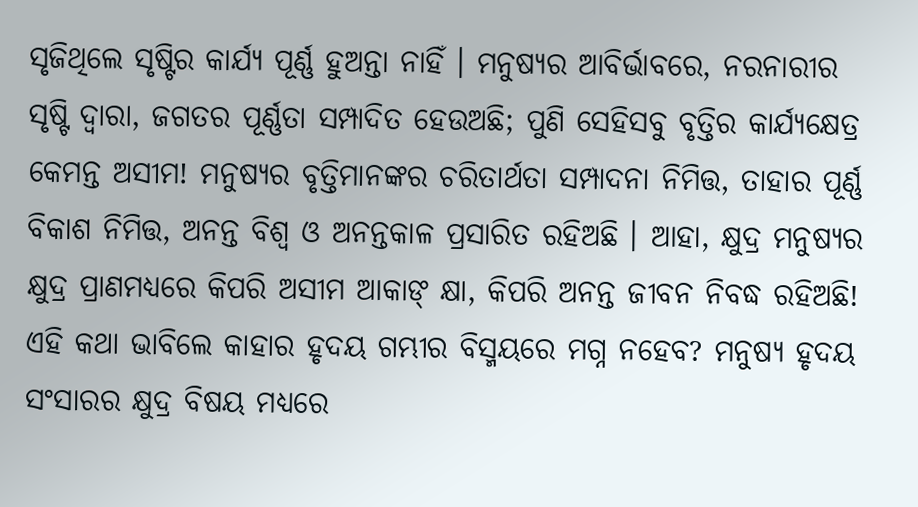ସୃଜିଥିଲେ ସୃଷ୍ଟିର କାର୍ଯ୍ୟ ପୂର୍ଣ୍ଣ ହୁଅନ୍ତା ନାହିଁ । ମନୁଷ୍ୟର ଆବିର୍ଭାବରେ, ନରନାରୀର ସୃଷ୍ଟି ଦ୍ୱାରା, ଜଗତର ପୂର୍ଣ୍ଣତା ସମ୍ପାଦିତ ହେଉଅଛି; ପୁଣି ସେହିସବୁ ବୃତ୍ତିର କାର୍ଯ୍ୟକ୍ଷେତ୍ର କେମନ୍ତ ଅସୀମ! ମନୁଷ୍ୟର ବୃତ୍ତିମାନଙ୍କର ଚରିତାର୍ଥତା ସମ୍ପାଦନା ନିମିତ୍ତ, ତାହାର ପୂର୍ଣ୍ଣ ବିକାଶ ନିମିତ୍ତ, ଅନନ୍ତ ବିଶ୍ୱ ଓ ଅନନ୍ତକାଳ ପ୍ରସାରିତ ରହିଅଛି । ଆହା, କ୍ଷୁଦ୍ର ମନୁଷ୍ୟର କ୍ଷୁଦ୍ର ପ୍ରାଣମଧ୍ୟରେ କିପରି ଅସୀମ ଆକାଙ୍ କ୍ଷା, କିପରି ଅନନ୍ତ ଜୀବନ ନିବଦ୍ଧ ରହିଅଛି! ଏହି କଥା ଭାବିଲେ କାହାର ହୃଦୟ ଗମ୍ଭୀର ବିସ୍ମୟରେ ମଗ୍ନ ନହେବ? ମନୁଷ୍ୟ ହୃଦୟ ସଂସାରର କ୍ଷୁଦ୍ର ବିଷୟ ମଧ୍ୟରେ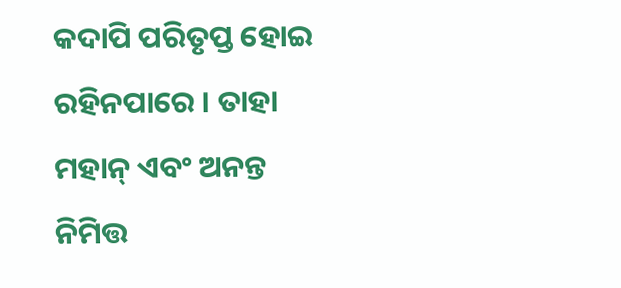କଦାପି ପରିତୃପ୍ତ ହୋଇ ରହିନପାରେ । ତାହା ମହାନ୍ ଏବଂ ଅନନ୍ତ ନିମିତ୍ତ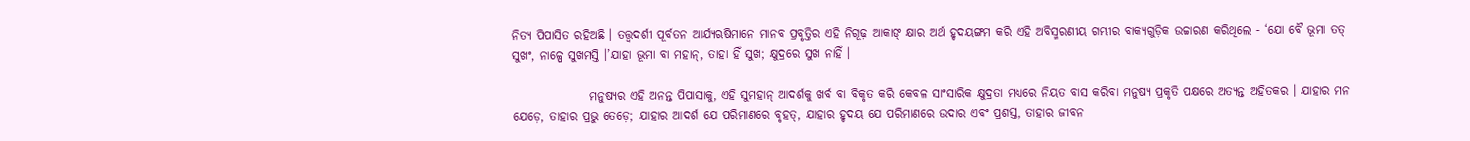ନିତ୍ୟ ପିପାସିତ ରହିଅଛି । ତତ୍ତ୍ୱଦର୍ଶୀ ପୂର୍ବତନ ଆର୍ଯ୍ୟଋଷିମାନେ ମାନବ ପ୍ରବୃତ୍ତିର ଏହି ନିଗୂଢ଼ ଆକାଙ୍ କ୍ଷାର ଅର୍ଥ ହୃଦୟଙ୍ଗମ କରି ଏହି ଅବିସ୍ମରଣୀୟ ଗମ୍ଭୀର ବାକ୍ୟଗୁଡ଼ିକ ଉଚ୍ଚାରଣ କରିଥିଲେ - ‘ଯୋ ବୈ ଭୂମା ତତ୍ ସୁଖଂ, ନାଳ୍ପେ ସୁଖମସ୍ତି ।’ଯାହା ଭୂମା ବା ମହାନ୍, ତାହା ହିଁ ସୁଖ; କ୍ଷୁଦ୍ରରେ ସୁଖ ନାହିଁ ।

                ମନୁଷ୍ୟର ଏହି ଅନନ୍ତ ପିପାସାକୁ, ଏହି ସୁମହାନ୍ ଆଦର୍ଶକୁ ଖର୍ବ ବା ବିକୃତ କରି କେବଳ ସାଂସାରିକ କ୍ଷୁଦ୍ରତା ମଧ୍ୟରେ ନିୟତ ବାସ କରିବା ମନୁଷ୍ୟ ପ୍ରକୃତି ପକ୍ଷରେ ଅତ୍ୟନ୍ତ ଅହିତକର । ଯାହାର ମନ ଯେଡ଼େ, ତାହାର ପ୍ରଭୁ ତେଡ଼େ; ଯାହାର ଆଦର୍ଶ ଯେ ପରିମାଣରେ ବୃହତ୍, ଯାହାର ହୃଦୟ ଯେ ପରିମାଣରେ ଉଦାର ଏବଂ ପ୍ରଶସ୍ତ, ତାହାର ଜୀବନ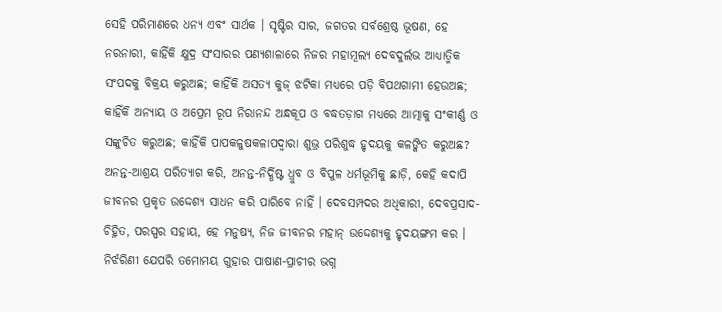ସେହି ପରିମାଣରେ ଧନ୍ୟ ଏବଂ ସାର୍ଥକ । ସୃଷ୍ଟିର ସାର, ଜଗତର ସର୍ବଶ୍ରେଷ୍ଠ ଭୂଷଣ, ହେ ନରନାରୀ, କାହିଁକି କ୍ଷୁଦ୍ର ସଂସାରର ପଣ୍ୟଶାଳାରେ ନିଜର ମହାମୂଲ୍ୟ ଦେବଦୁର୍ଲଭ ଆଧ୍ୟାତ୍ମିକ ସଂପଦକୁ ବିକ୍ରୟ କରୁଅଛ; କାହିଁକି ଅସତ୍ୟ କୁଜ୍ ଝଟିକା ମଧ୍ୟରେ ପଡ଼ି ବିପଥଗାମୀ ହେଉଅଛ; କାହିଁକି ଅନ୍ୟାୟ ଓ ଅପ୍ରେମ ରୂପ ନିରାନନ୍ଦ ଅନ୍ଧକୂପ ଓ ବଦ୍ଧତଡ଼ାଗ ମଧ୍ୟରେ ଆତ୍ମାକୁ ସଂକୀର୍ଣ୍ଣ ଓ ସଙ୍କୁଚିତ କରୁଅଛ; କାହିଁକି ପାପକଳୁଷକଳାପଦ୍ୱାରା ଶୁଭ୍ର ପରିଶୁଦ୍ଧ ହୃଦୟକୁ କଳଙ୍କିତ କରୁଅଛ? ଅନନ୍ତ-ଆଶ୍ରୟ ପରିତ୍ୟାଗ କରି, ଅନନ୍ତ-ନିର୍ଦ୍ଧିଷ୍ଟ ଧ୍ରୁବ ଓ ବିପୁଳ ଧର୍ମଭୂମିକୁ ଛାଡ଼ି, କେହି କଦାପି ଜୀବନର ପ୍ରକୃତ ଉଦ୍ଦେଶ୍ୟ ସାଧନ କରି ପାରିବେ ନାହିଁ । ଦେବସମ୍ପଦର ଅଧିକାରୀ, ଦେବପ୍ରସାଦ-ଚିହ୍ନିତ, ପରସ୍ପର ସହାୟ, ହେ ମନୁଷ୍ୟ, ନିଜ ଜୀବନର ମହାନ୍ ଉଦ୍ଦେଶ୍ୟକୁ ହୃଦୟଙ୍ଗମ କର । ନିର୍ଝରିଣୀ ଯେପରି ତମୋମୟ ଗୁହାର ପାଷାଣ-ପ୍ରାଚୀର ଭଗ୍ନ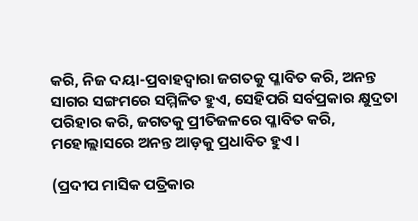କରି, ନିଜ ଦୟା-ପ୍ରବାହଦ୍ୱାରା ଜଗତକୁ ପ୍ଳାବିତ କରି, ଅନନ୍ତ ସାଗର ସଙ୍ଗମରେ ସମ୍ମିଳିତ ହୁଏ, ସେହିପରି ସର୍ବପ୍ରକାର କ୍ଷୁଦ୍ରତା ପରିହାର କରି, ଜଗତକୁ ପ୍ରୀତିଜଳରେ ପ୍ଳାବିତ କରି, ମହୋଲ୍ଲାସରେ ଅନନ୍ତ ଆଡ଼କୁ ପ୍ରଧାବିତ ହୁଏ ।

(ପ୍ରଦୀପ ମାସିକ ପତ୍ରିକାର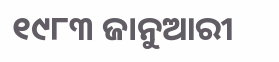୧୯୮୩ ଜାନୁଆରୀ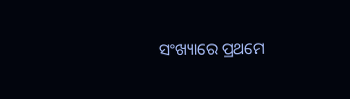ସଂଖ୍ୟାରେ ପ୍ରଥମେ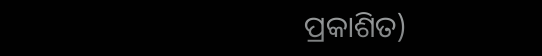ପ୍ରକାଶିତ)